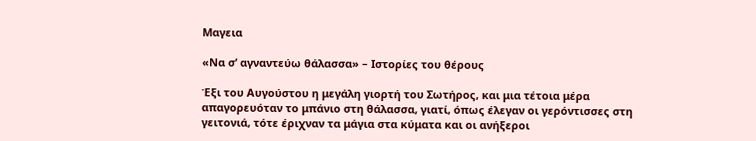Μαγεια

«Να σ’ αγναντεύω θάλασσα» – Ιστορίες του θέρους

Έξι του Αυγούστου η μεγάλη γιορτή του Σωτήρος, και μια τέτοια μέρα απαγορευόταν το μπάνιο στη θάλασσα, γιατί, όπως έλεγαν οι γερόντισσες στη γειτονιά, τότε έριχναν τα μάγια στα κύματα και οι ανήξεροι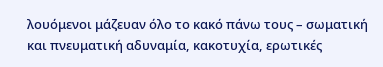λουόμενοι μάζευαν όλο το κακό πάνω τους – σωματική και πνευματική αδυναμία, κακοτυχία, ερωτικές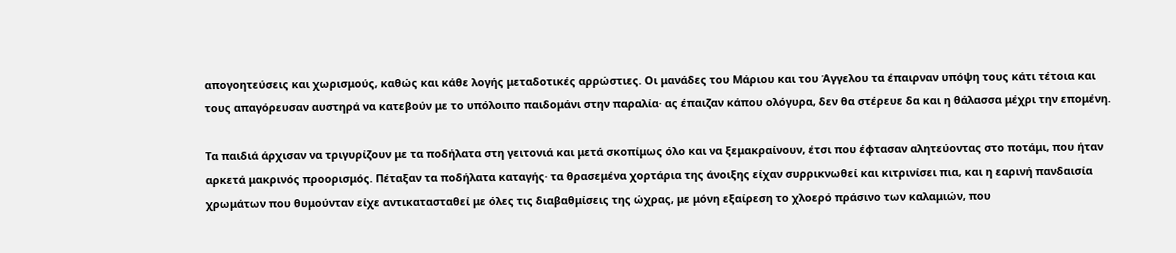απογοητεύσεις και χωρισμούς, καθώς και κάθε λογής μεταδοτικές αρρώστιες. Οι μανάδες του Μάριου και του Άγγελου τα έπαιρναν υπόψη τους κάτι τέτοια και τους απαγόρευσαν αυστηρά να κατεβούν με το υπόλοιπο παιδομάνι στην παραλία· ας έπαιζαν κάπου ολόγυρα, δεν θα στέρευε δα και η θάλασσα μέχρι την επομένη.

Τα παιδιά άρχισαν να τριγυρίζουν με τα ποδήλατα στη γειτονιά και μετά σκοπίμως όλο και να ξεμακραίνουν, έτσι που έφτασαν αλητεύοντας στο ποτάμι, που ήταν αρκετά μακρινός προορισμός. Πέταξαν τα ποδήλατα καταγής· τα θρασεμένα χορτάρια της άνοιξης είχαν συρρικνωθεί και κιτρινίσει πια, και η εαρινή πανδαισία χρωμάτων που θυμούνταν είχε αντικατασταθεί με όλες τις διαβαθμίσεις της ώχρας, με μόνη εξαίρεση το χλοερό πράσινο των καλαμιών, που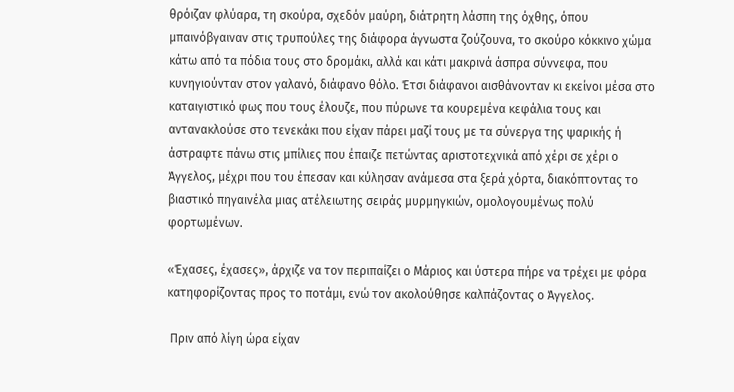θρόιζαν φλύαρα, τη σκούρα, σχεδόν μαύρη, διάτρητη λάσπη της όχθης, όπου μπαινόβγαιναν στις τρυπούλες της διάφορα άγνωστα ζούζουνα, το σκούρο κόκκινο χώμα κάτω από τα πόδια τους στο δρομάκι, αλλά και κάτι μακρινά άσπρα σύννεφα, που κυνηγιούνταν στον γαλανό, διάφανο θόλο. Έτσι διάφανοι αισθάνονταν κι εκείνοι μέσα στο καταιγιστικό φως που τους έλουζε, που πύρωνε τα κουρεμένα κεφάλια τους και αντανακλούσε στο τενεκάκι που είχαν πάρει μαζί τους με τα σύνεργα της ψαρικής ή άστραφτε πάνω στις μπίλιες που έπαιζε πετώντας αριστοτεχνικά από χέρι σε χέρι ο Άγγελος, μέχρι που του έπεσαν και κύλησαν ανάμεσα στα ξερά χόρτα, διακόπτοντας το βιαστικό πηγαινέλα μιας ατέλειωτης σειράς μυρμηγκιών, ομολογουμένως πολύ φορτωμένων.

«Έχασες, έχασες», άρχιζε να τον περιπαίζει ο Μάριος και ύστερα πήρε να τρέχει με φόρα κατηφορίζοντας προς το ποτάμι, ενώ τον ακολούθησε καλπάζοντας ο Άγγελος.

 Πριν από λίγη ώρα είχαν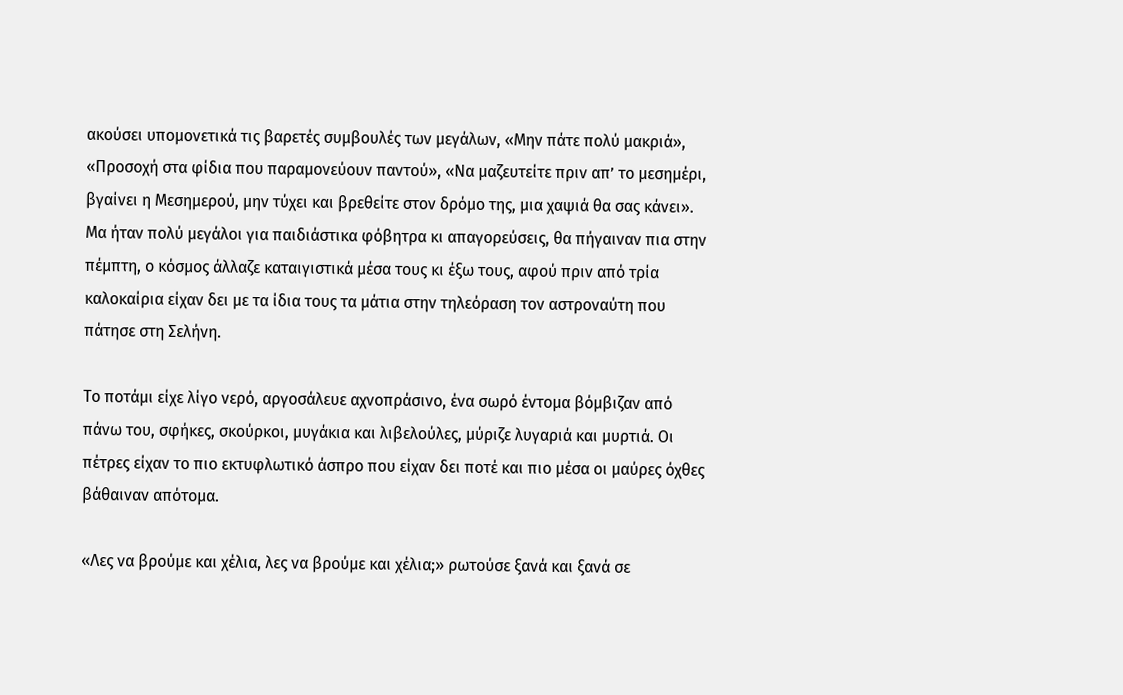ακούσει υπομονετικά τις βαρετές συμβουλές των μεγάλων, «Μην πάτε πολύ μακριά», «Προσοχή στα φίδια που παραμονεύουν παντού», «Να μαζευτείτε πριν απ’ το μεσημέρι, βγαίνει η Μεσημερού, μην τύχει και βρεθείτε στον δρόμο της, μια χαψιά θα σας κάνει». Μα ήταν πολύ μεγάλοι για παιδιάστικα φόβητρα κι απαγορεύσεις, θα πήγαιναν πια στην πέμπτη, ο κόσμος άλλαζε καταιγιστικά μέσα τους κι έξω τους, αφού πριν από τρία καλοκαίρια είχαν δει με τα ίδια τους τα μάτια στην τηλεόραση τον αστροναύτη που πάτησε στη Σελήνη.

Το ποτάμι είχε λίγο νερό, αργοσάλευε αχνοπράσινο, ένα σωρό έντομα βόμβιζαν από πάνω του, σφήκες, σκούρκοι, μυγάκια και λιβελούλες, μύριζε λυγαριά και μυρτιά. Οι πέτρες είχαν το πιο εκτυφλωτικό άσπρο που είχαν δει ποτέ και πιο μέσα οι μαύρες όχθες βάθαιναν απότομα.

«Λες να βρούμε και χέλια, λες να βρούμε και χέλια;» ρωτούσε ξανά και ξανά σε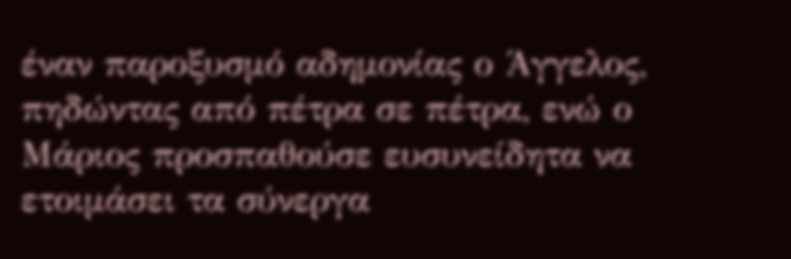έναν παροξυσμό αδημονίας ο Άγγελος, πηδώντας από πέτρα σε πέτρα, ενώ ο Μάριος προσπαθούσε ευσυνείδητα να ετοιμάσει τα σύνεργα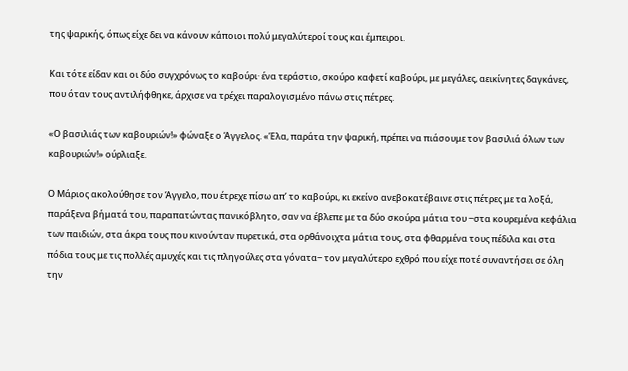της ψαρικής, όπως είχε δει να κάνουν κάποιοι πολύ μεγαλύτεροί τους και έμπειροι.

Και τότε είδαν και οι δύο συγχρόνως το καβούρι· ένα τεράστιο, σκούρο καφετί καβούρι, με μεγάλες, αεικίνητες δαγκάνες, που όταν τους αντιλήφθηκε, άρχισε να τρέχει παραλογισμένο πάνω στις πέτρες.

«Ο βασιλιάς των καβουριών!» φώναξε ο Άγγελος. «Έλα, παράτα την ψαρική, πρέπει να πιάσουμε τον βασιλιά όλων των καβουριών!» ούρλιαξε.

Ο Μάριος ακολούθησε τον Άγγελο, που έτρεχε πίσω απ’ το καβούρι, κι εκείνο ανεβοκατέβαινε στις πέτρες με τα λοξά, παράξενα βήματά του, παραπατώντας πανικόβλητο, σαν να έβλεπε με τα δύο σκούρα μάτια του ‒στα κουρεμένα κεφάλια των παιδιών, στα άκρα τους που κινούνταν πυρετικά, στα ορθάνοιχτα μάτια τους, στα φθαρμένα τους πέδιλα και στα πόδια τους με τις πολλές αμυχές και τις πληγούλες στα γόνατα‒ τον μεγαλύτερο εχθρό που είχε ποτέ συναντήσει σε όλη την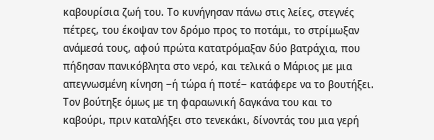καβουρίσια ζωή του. Το κυνήγησαν πάνω στις λείες, στεγνές πέτρες, του έκοψαν τον δρόμο προς το ποτάμι, το στρίμωξαν ανάμεσά τους, αφού πρώτα κατατρόμαξαν δύο βατράχια, που πήδησαν πανικόβλητα στο νερό, και τελικά ο Μάριος με μια απεγνωσμένη κίνηση ‒ή τώρα ή ποτέ‒ κατάφερε να το βουτήξει. Τον βούτηξε όμως με τη φαραωνική δαγκάνα του και το καβούρι, πριν καταλήξει στο τενεκάκι, δίνοντάς του μια γερή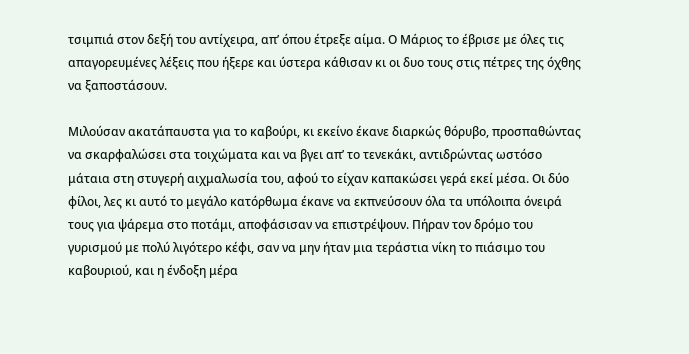τσιμπιά στον δεξή του αντίχειρα, απ’ όπου έτρεξε αίμα. Ο Μάριος το έβρισε με όλες τις απαγορευμένες λέξεις που ήξερε και ύστερα κάθισαν κι οι δυο τους στις πέτρες της όχθης να ξαποστάσουν.

Μιλούσαν ακατάπαυστα για το καβούρι, κι εκείνο έκανε διαρκώς θόρυβο, προσπαθώντας να σκαρφαλώσει στα τοιχώματα και να βγει απ’ το τενεκάκι, αντιδρώντας ωστόσο μάταια στη στυγερή αιχμαλωσία του, αφού το είχαν καπακώσει γερά εκεί μέσα. Οι δύο φίλοι, λες κι αυτό το μεγάλο κατόρθωμα έκανε να εκπνεύσουν όλα τα υπόλοιπα όνειρά τους για ψάρεμα στο ποτάμι, αποφάσισαν να επιστρέψουν. Πήραν τον δρόμο του γυρισμού με πολύ λιγότερο κέφι, σαν να μην ήταν μια τεράστια νίκη το πιάσιμο του καβουριού, και η ένδοξη μέρα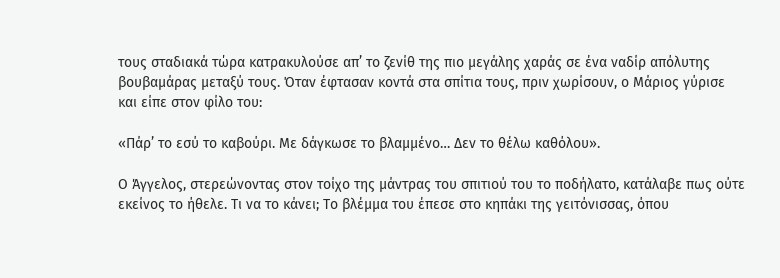τους σταδιακά τώρα κατρακυλούσε απ’ το ζενίθ της πιο μεγάλης χαράς σε ένα ναδίρ απόλυτης βουβαμάρας μεταξύ τους. Όταν έφτασαν κοντά στα σπίτια τους, πριν χωρίσουν, ο Μάριος γύρισε και είπε στον φίλο του:

«Πάρ’ το εσύ το καβούρι. Με δάγκωσε το βλαμμένο… Δεν το θέλω καθόλου».

Ο Άγγελος, στερεώνοντας στον τοίχο της μάντρας του σπιτιού του το ποδήλατο, κατάλαβε πως ούτε εκείνος το ήθελε. Τι να το κάνει; Το βλέμμα του έπεσε στο κηπάκι της γειτόνισσας, όπου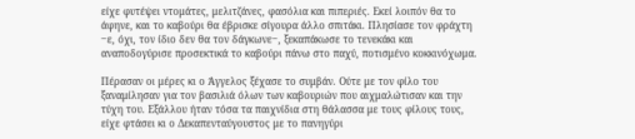είχε φυτέψει ντομάτες, μελιτζάνες, φασόλια και πιπεριές. Εκεί λοιπόν θα το άφηνε, και το καβούρι θα έβρισκε σίγουρα άλλο σπιτάκι. Πλησίασε τον φράχτη ‒ε, όχι, τον ίδιο δεν θα τον δάγκωνε‒, ξεκαπάκωσε το τενεκάκι και αναποδογύρισε προσεκτικά το καβούρι πάνω στο παχύ, ποτισμένο κοκκινόχωμα.

Πέρασαν οι μέρες κι ο Άγγελος ξέχασε το συμβάν. Ούτε με τον φίλο του ξαναμίλησαν για τον βασιλιά όλων των καβουριών που αιχμαλώτισαν και την τύχη του. Εξάλλου ήταν τόσα τα παιχνίδια στη θάλασσα με τους φίλους τους, είχε φτάσει κι ο Δεκαπενταύγουστος με το πανηγύρι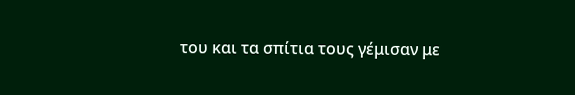του και τα σπίτια τους γέμισαν με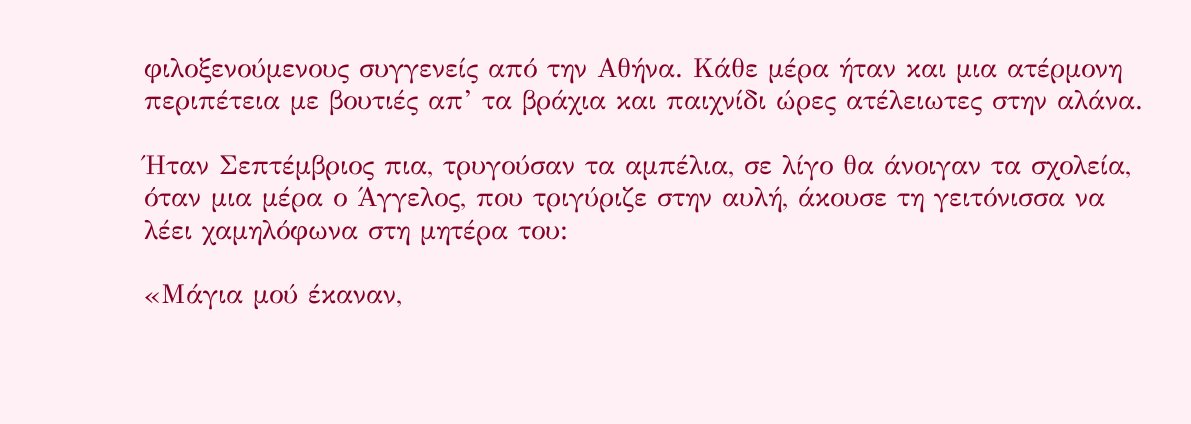φιλοξενούμενους συγγενείς από την Αθήνα. Κάθε μέρα ήταν και μια ατέρμονη περιπέτεια με βουτιές απ’ τα βράχια και παιχνίδι ώρες ατέλειωτες στην αλάνα.

Ήταν Σεπτέμβριος πια, τρυγούσαν τα αμπέλια, σε λίγο θα άνοιγαν τα σχολεία, όταν μια μέρα ο Άγγελος, που τριγύριζε στην αυλή, άκουσε τη γειτόνισσα να λέει χαμηλόφωνα στη μητέρα του:

«Μάγια μού έκαναν,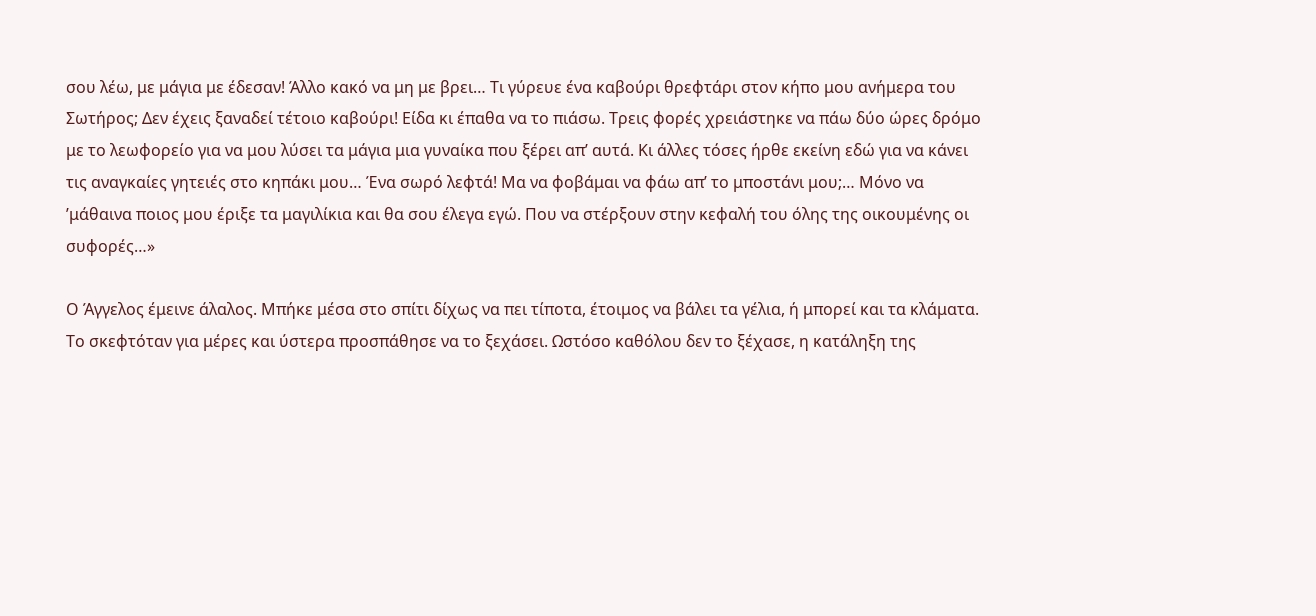σου λέω, με μάγια με έδεσαν! Άλλο κακό να μη με βρει… Τι γύρευε ένα καβούρι θρεφτάρι στον κήπο μου ανήμερα του Σωτήρος; Δεν έχεις ξαναδεί τέτοιο καβούρι! Είδα κι έπαθα να το πιάσω. Τρεις φορές χρειάστηκε να πάω δύο ώρες δρόμο με το λεωφορείο για να μου λύσει τα μάγια μια γυναίκα που ξέρει απ’ αυτά. Κι άλλες τόσες ήρθε εκείνη εδώ για να κάνει τις αναγκαίες γητειές στο κηπάκι μου… Ένα σωρό λεφτά! Μα να φοβάμαι να φάω απ’ το μποστάνι μου;… Μόνο να ’μάθαινα ποιος μου έριξε τα μαγιλίκια και θα σου έλεγα εγώ. Που να στέρξουν στην κεφαλή του όλης της οικουμένης οι συφορές…»

Ο Άγγελος έμεινε άλαλος. Μπήκε μέσα στο σπίτι δίχως να πει τίποτα, έτοιμος να βάλει τα γέλια, ή μπορεί και τα κλάματα. Το σκεφτόταν για μέρες και ύστερα προσπάθησε να το ξεχάσει. Ωστόσο καθόλου δεν το ξέχασε, η κατάληξη της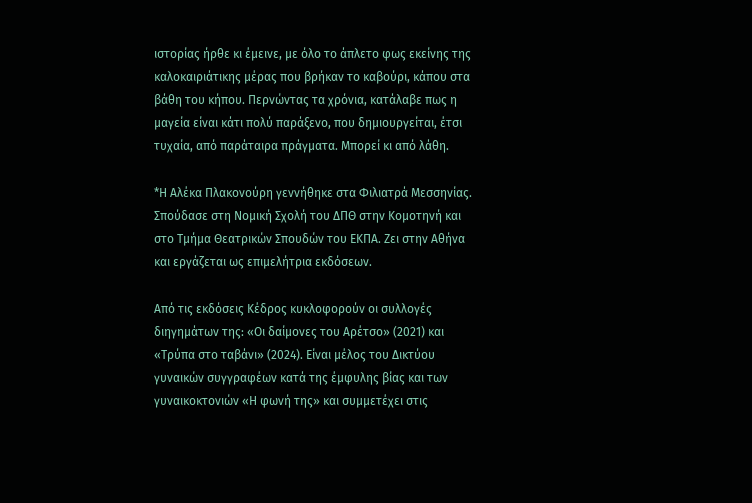ιστορίας ήρθε κι έμεινε, με όλο το άπλετο φως εκείνης της καλοκαιριάτικης μέρας που βρήκαν το καβούρι, κάπου στα βάθη του κήπου. Περνώντας τα χρόνια, κατάλαβε πως η μαγεία είναι κάτι πολύ παράξενο, που δημιουργείται, έτσι τυχαία, από παράταιρα πράγματα. Μπορεί κι από λάθη.

*Η Αλέκα Πλακονούρη γεννήθηκε στα Φιλιατρά Μεσσηνίας. Σπούδασε στη Νομική Σχολή του ΔΠΘ στην Κομοτηνή και στο Τμήμα Θεατρικών Σπουδών του ΕΚΠΑ. Ζει στην Αθήνα και εργάζεται ως επιμελήτρια εκδόσεων.

Από τις εκδόσεις Κέδρος κυκλοφορούν οι συλλογές διηγημάτων της: «Οι δαίμονες του Αρέτσο» (2021) και «Τρύπα στο ταβάνι» (2024). Είναι μέλος του Δικτύου γυναικών συγγραφέων κατά της έμφυλης βίας και των γυναικοκτονιών «Η φωνή της» και συμμετέχει στις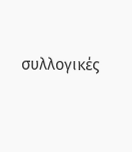συλλογικές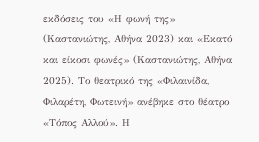εκδόσεις του «Η φωνή της» (Καστανιώτης, Αθήνα 2023) και «Εκατό και είκοσι φωνές» (Καστανιώτης, Αθήνα 2025). Το θεατρικό της «Φιλαινίδα, Φιλαρέτη, Φωτεινή» ανέβηκε στο θέατρο «Τόπος Αλλού». Η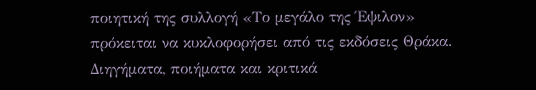ποιητική της συλλογή «Το μεγάλο της Έψιλον» πρόκειται να κυκλοφορήσει από τις εκδόσεις Θράκα. Διηγήματα, ποιήματα και κριτικά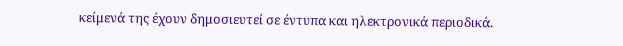κείμενά της έχουν δημοσιευτεί σε έντυπα και ηλεκτρονικά περιοδικά.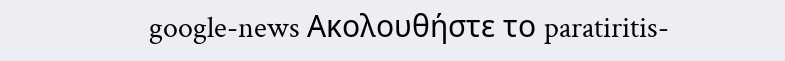google-news Ακολουθήστε το paratiritis-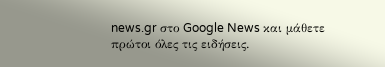news.gr στο Google News και μάθετε πρώτοι όλες τις ειδήσεις.